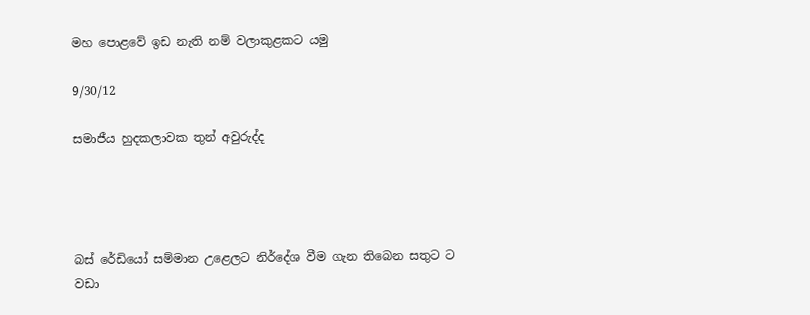මහ පොළවේ ඉඩ නැති නම් වලාකුළකට යමු

9/30/12

සමාජීය හුදකලාවක තුන් අවුරුද්ද




බස් රේඩියෝ සම්මාන උළෙලට නිර්දේශ වීම ගැන තිබෙන සතුට ට වඩා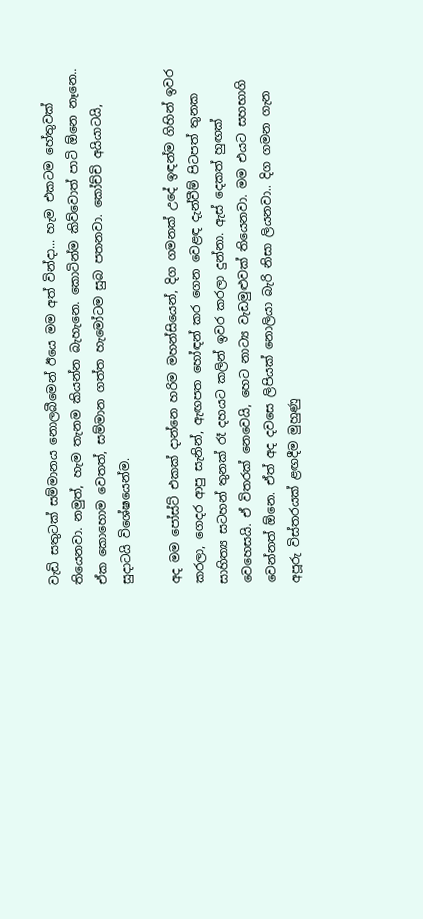වැඩි සතුටක් සම්මානය නොලබීමෙන් ඊයෙ මම අත් වින්දා... හැම එකටම හේතුවක් තියෙනවා. නමුත්, හැම තැනම කියන්න බැහැනෙ. කොටින්ම කිව්වොත් පාටි ඕනෙ නෑනෙ.. ඒක කොහොම වෙතත්, සම්මාන ගත්ත හැමෝටම සුබ පතනවා. කෝච්චි අයියාටයි, සුදාටයි විශේෂයෙන්ම.

අද මම පෝස්ට් එකක් දාන්නෙ හරිම මහන්සියෙන්, දිග ගමනක් උදේ ඉඳන්ම ගිහින් ඉවර කරලා, ගෙදර ආපු සැනින්, ඇඟපත හෝඳන් කර ගෙන වෙළඳ දැන්වීම් පිටපත් තුනක සාහිත්‍ය සටහන් තුනක් රෑ දහයට කලින් ඉවර කරලා දුන්නා. ඇස් දෙකත් හුඟක් වෙහෙසයි. ඒ විතරක් නෙවෙයි, හෙට නාට්‍ය වැඩමුළුවක් තියෙනවා. මම එයට සහභාගි වෙන්නත් ඕනෙ. ඒත් අද දවසෙ ලිපියක් නොලියා බැරි නිසා ලියනවා.. දිග ගමන ගැන අපූරු විස්තරයක් ළඟදීම මුහුණු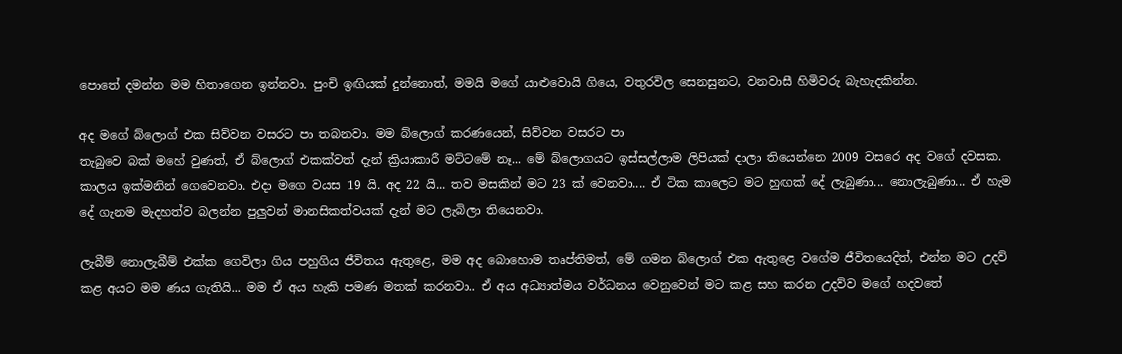පොතේ දමන්න මම හිතාගෙන ඉන්නවා. පුංචි ඉඟියක් දුන්නොත්, මමයි මගේ යාළුවොයි ගියෙ, වතුරවිල සෙනසුනට, වනවාසී හිමිවරු බැහැදකින්න.

අද මගේ බ්ලොග් එක සිව්වන වසරට පා තබනවා. මම බ්ලොග් කරණයෙන්, සිව්වන වසරට පා
තැබුවෙ බක් මහේ වුණත්, ඒ බ්ලොග් එකක්වත් දැන් ක්‍රියාකාරී මට්ටමේ නෑ... මේ බ්ලොගයට ඉස්සල්ලාම ලිපියක් දාලා තියෙන්නෙ 2009 වසරෙ අද වගේ දවසක. කාලය ඉක්මනින් ගෙවෙනවා. එදා මගෙ වයස 19 යි. අද 22 යි... තව මසකින් මට 23 ක් වෙනවා.... ඒ ටික කාලෙට මට හුඟක් දේ ලැබුණා... නොලැබුණා... ඒ හැම දේ ගැනම මැදහත්ව බලන්න පුලුවන් මානසිකත්වයක් දැන් මට ලැබිලා තියෙනවා.

ලැබීම් නොලැබීම් එක්ක ගෙවිලා ගිය පහුගිය ජීවිතය ඇතුළෙ, මම අද බොහොම තෘප්තිමත්, මේ ගමන බ්ලොග් එක ඇතුළෙ වගේම ජීවිතයෙදිත්, එන්න මට උදව් කළ අයට මම ණය ගැතියි... මම ඒ අය හැකි පමණ මතක් කරනවා.. ඒ අය අධ්‍යාත්මය වර්ධනය වෙනුවෙන් මට කළ සහ කරන උදව්ව මගේ හදවතේ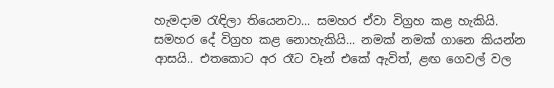හැමදාම රැඳිලා තියෙනවා... සමහර ඒවා විග්‍රහ කළ හැකියි. සමහර දේ විග්‍රහ කළ නොහැකියි... නමක් නමක් ගානෙ කියන්න ආසයි.. එතකොට අර රෑට වෑන් එකේ ඇවිත්, ළඟ ගෙවල් වල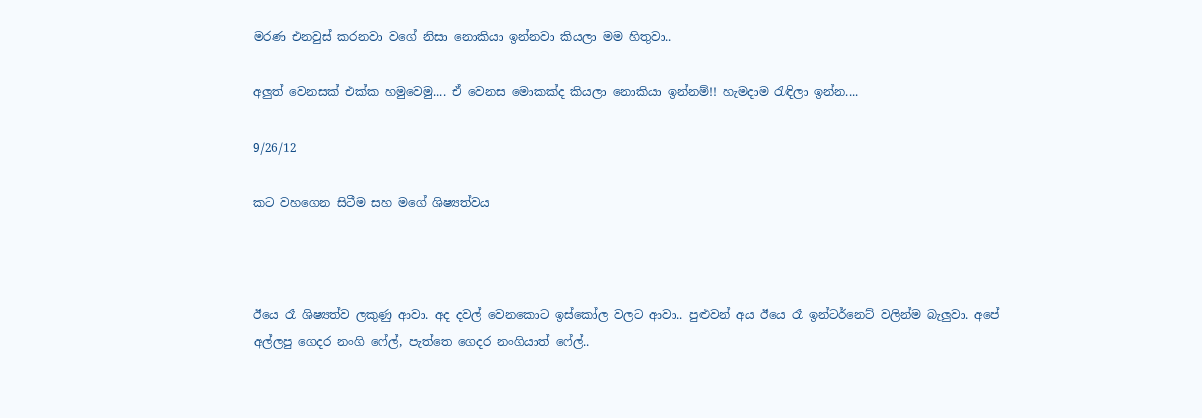මරණ එනවුස් කරනවා වගේ නිසා නොකියා ඉන්නවා කියලා මම හිතුවා..

අලුත් වෙනසක් එක්ක හමුවෙමු.... ඒ වෙනස මොකක්ද කියලා නොකියා ඉන්නම්!! හැමදාම රැඳිලා ඉන්න....

9/26/12

කට වහගෙන සිටීම සහ මගේ ශිෂ්‍යත්වය



ඊයෙ රෑ ශිෂ්‍යත්ව ලකුණු ආවා. අද දවල් වෙනකොට ඉස්කෝල වලට ආවා.. පුළුවන් අය ඊයෙ රෑ ඉන්ටර්නෙට් වලින්ම බැලුවා. අපේ අල්ලපු ගෙදර නංගි ෆේල්, පැත්තෙ ගෙදර නංගියාත් ෆේල්..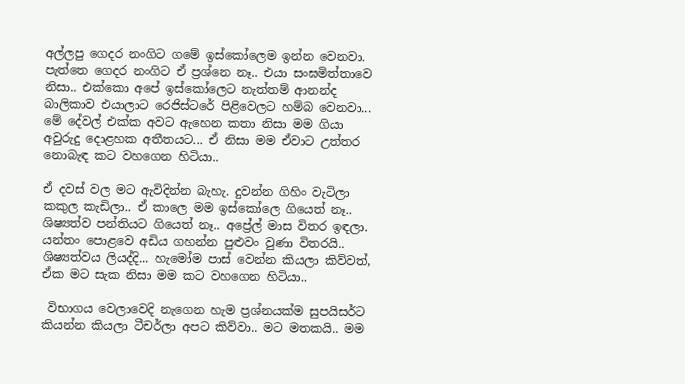අල්ලපු ගෙදර නංගිට ගමේ ඉස්කෝලෙම ඉන්න වෙනවා. පැත්තෙ ගෙදර නංගිට ඒ ප්‍රශ්නෙ නෑ.. එයා සංඝමිත්තාවෙ නිසා.. එක්කො අපේ ඉස්කෝලෙට නැත්තම් ආනන්ද බාලිකාව එයාලාට රෙජිස්ටරේ පිළිවෙලට හම්බ වෙනවා... මේ දේවල් එක්ක අවට ඇහෙන කතා නිසා මම ගියා අවුරුදු දොළහක අතීතයට... ඒ නිසා මම ඒවාට උත්තර නොබැඳ කට වහගෙන හිටියා..

ඒ දවස් වල මට ඇවිදින්න බැහැ. දුවන්න ගිහිං වැටිලා කකුල කැඩිලා.. ඒ කාලෙ මම ඉස්කෝලෙ ගියෙත් නෑ.. ශිෂ්‍යත්ව පන්තියට ගියෙත් නෑ.. අප්‍රේල් මාස විතර ඉඳලා. යන්තං පොළවෙ අඩිය ගහන්න පුළුවං වුණා විතරයි.. ශිෂ්‍යත්වය ලියද්දි... හැමෝම පාස් වෙන්න කියලා කිව්වත්, ඒක මට සැක නිසා මම කට වහගෙන හිටියා..

 විභාගය වෙලාවෙදි නැගෙන හැම ප්‍රශ්නයක්ම සුපයිසර්ට කියන්න කියලා ටීචර්ලා අපට කිව්වා.. මට මතකයි.. මම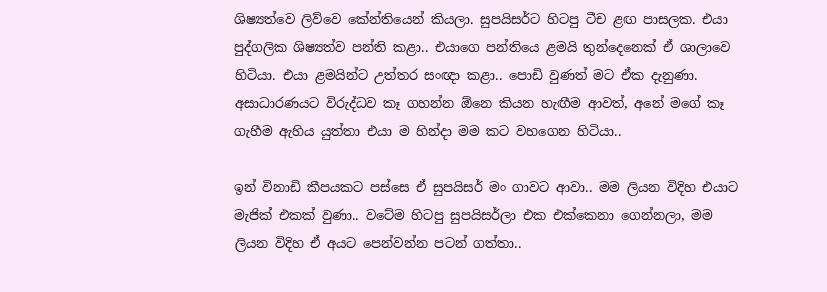ශිෂ්‍යත්වෙ ලිව්වෙ කේන්තියෙන් කියලා. සුපයිසර්ට හිටපු ටීච ළඟ පාසලක. එයා පුද්ගලික ශිෂ්‍යත්ව පන්ති කළා.. එයාගෙ පන්තියෙ ළමයි තුන්දෙනෙක් ඒ ශාලාවෙ හිටියා. එයා ළමයින්ට උත්තර සංඥා කළා.. පොඩි වුණත් මට ඒක දැනුණා. අසාධාරණයට විරුද්ධව කෑ ගහන්න ඕනෙ කියන හැඟීම ආවත්, අනේ මගේ කෑ ගැහීම ඇහිය යුත්තා එයා ම හින්දා මම කට වහගෙන හිටියා..

ඉන් විනාඩි කීපයකට පස්සෙ ඒ සුපයිසර් මං ගාවට ආවා.. මම ලියන විදිහ එයාට මැජික් එකක් වුණා.. වටේම හිටපු සුපයිසර්ලා එක එක්කෙනා ගෙන්නලා, මම ලියන විදිහ ඒ අයට පෙන්වන්න පටන් ගත්තා..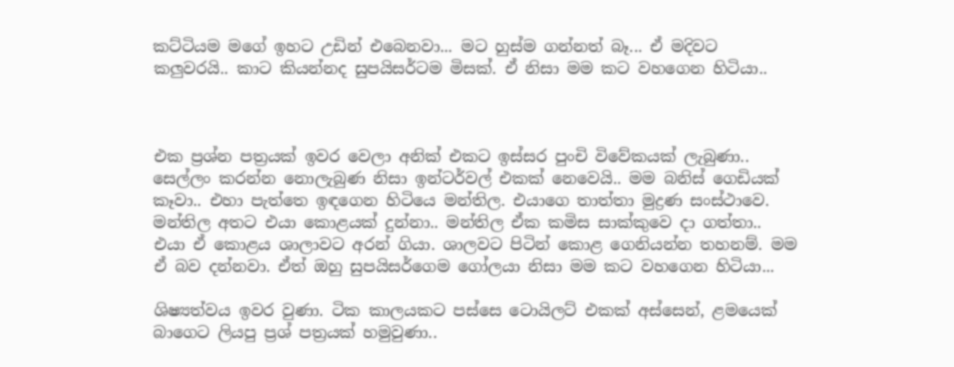කට්ටියම මගේ ඉහට උඩින් එබෙනවා... මට හුස්ම ගන්නත් බෑ... ඒ මදිවට කලුවරයි.. කාට කියන්නද සුපයිසර්ටම මිසක්. ඒ නිසා මම කට වහගෙන හිටියා..



එක ප්‍රශ්න පත්‍රයක් ඉවර වෙලා අනික් එකට ඉස්සර පුංචි විවේකයක් ලැබුණා.. සෙල්ලං කරන්න නොලැබුණ නිසා ඉන්ටර්වල් එකක් නෙවෙයි.. මම බනිස් ගෙඩියක් කෑවා.. එහා පැත්තෙ ඉඳගෙන හිටියෙ මන්තිල. එයාගෙ තාත්තා මුද්‍රණ සංස්ථාවෙ. මන්තිල අතට එයා කොළයක් දුන්නා.. මන්තිල ඒක කමිස සාක්කුවෙ දා ගත්තා.. එයා ඒ කොළය ශාලාවට අරන් ගියා. ශාලවට පිටින් කොළ ගෙනියන්න තහනම්. මම ඒ බව දන්නවා. ඒත් ඔහු සුපයිසර්ගෙම ගෝලයා නිසා මම කට වහගෙන හිටියා...

ශිෂ්‍යත්වය ඉවර වුණා. ටික කාලයකට පස්සෙ ටොයිලට් එකක් අස්සෙන්, ළමයෙක් බාගෙට ලියපු ප්‍රශ් පත්‍රයක් හමුවුණා..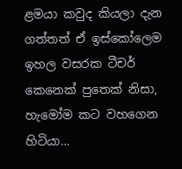ළමයා කවුද කියලා දැන ගත්තත් ඒ ඉස්කෝලෙම ඉහල වසරක ටීචර් කෙනෙක් පුතෙක් නිසා, හැමෝම කට වහගෙන හිටියා...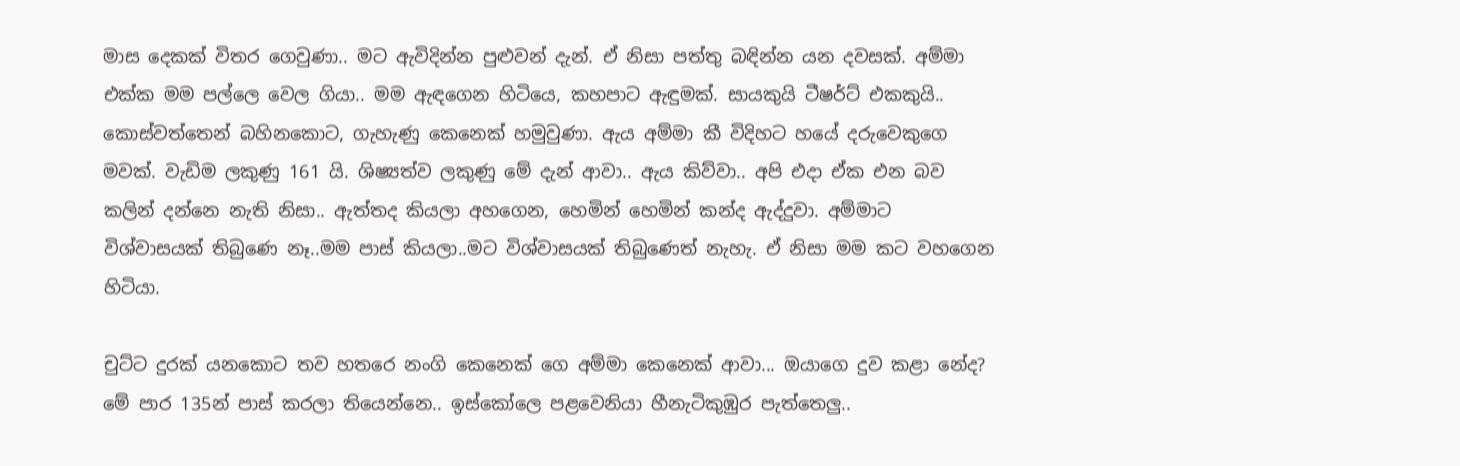මාස දෙකක් විතර ගෙවුණා.. මට ඇවිදින්න පුළුවන් දැන්. ඒ නිසා පත්තු බඳින්න යන දවසක්. අම්මා එක්ක මම පල්ලෙ වෙල ගියා.. මම ඇඳගෙන හිටියෙ, කහපාට ඇඳුමක්. සායකුයි ටීෂර්ට් එකකුයි.. කොස්වත්තෙන් බහිනකොට, ගැහැණු කෙනෙක් හමුවුණා. ඇය අම්මා කී විදිහට හයේ දරුවෙකුගෙ මවක්. වැඩිම ලකුණු 161 යි. ශිෂ්‍යත්ව ලකුණු මේ දැන් ආවා.. ඇය කිව්වා.. අපි එදා ඒක එන බව කලින් දන්නෙ නැති නිසා.. ඇත්තද කියලා අහගෙන, හෙමින් හෙමින් කන්ද ඇද්දුවා. අම්මාට විශ්වාසයක් තිබුණෙ නෑ..මම පාස් කියලා..මට විශ්වාසයක් තිබුණෙත් නැහැ. ඒ නිසා මම කට වහගෙන හිටියා.

චුට්ට දුරක් යනකොට තව හතරෙ නංගි කෙනෙක් ගෙ අම්මා කෙනෙක් ආවා... ඔයාගෙ දුව කළා නේද? මේ පාර 135න් පාස් කරලා තියෙන්නෙ.. ඉස්කෝලෙ පළවෙනියා හීනැටිකුඹුර පැත්තෙලු..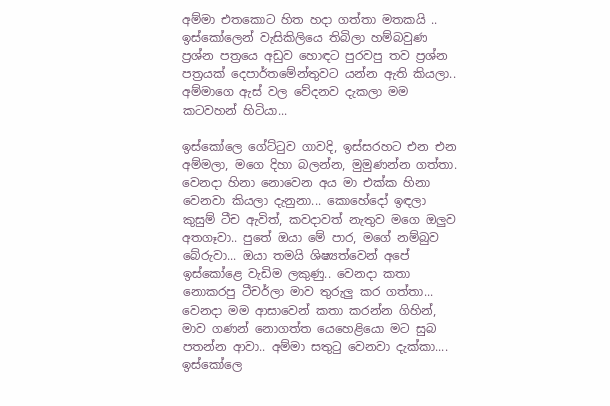අම්මා එතකොට හිත හදා ගත්තා මතකයි .. ඉස්කෝලෙන් වැසිකිලියෙ තිබිලා හම්බවුණ ප්‍රශ්න පත්‍රයෙ අඩුව හොඳට පුරවපු තව ප්‍රශ්න පත්‍රයක් දෙපාර්තමේන්තුවට යන්න ඇති කියලා.. අම්මාගෙ ඇස් වල වේදනව දැකලා මම කටවහන් හිටියා...

ඉස්කෝලෙ ගේට්ටුව ගාවදි, ඉස්සරහට එන එන අම්මලා, මගෙ දිහා බලන්න, මුමුණන්න ගත්තා. වෙනදා හිනා නොවෙන අය මා එක්ක හිනා වෙනවා කියලා දැනුනා... කොහේදෝ ඉඳලා කුසුම් ටීච ඇවිත්, කවදාවත් නැතුව මගෙ ඔලුව අතගෑවා.. පුතේ ඔයා මේ පාර, මගේ නම්බුව බේරුවා... ඔයා තමයි ශිෂ්‍යත්වෙන් අපේ ඉස්කෝළෙ වැඩිම ලකුණු.. වෙනදා කතා නොකරපු ටීචර්ලා මාව තුරුලු කර ගත්තා... වෙනදා මම ආසාවෙන් කතා කරන්න ගිහින්, මාව ගණන් නොගත්ත යෙහෙළියො මට සුබ පතන්න ආවා.. අම්මා සතුටු වෙනවා දැක්කා.... ඉස්කෝලෙ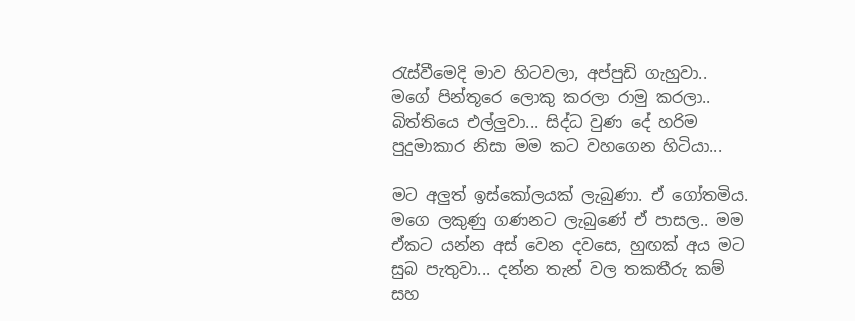රැස්වීමෙදි මාව හිටවලා, අප්පුඩි ගැහුවා.. මගේ පින්තූරෙ ලොකු කරලා රාමු කරලා.. බිත්තියෙ එල්ලුවා... සිද්ධ වුණ දේ හරිම පුදුමාකාර නිසා මම කට වහගෙන හිටියා...

මට අලුත් ඉස්කෝලයක් ලැබුණා. ඒ ගෝතමිය. මගෙ ලකුණු ගණනට ලැබුණේ ඒ පාසල.. මම ඒකට යන්න අස් වෙන දවසෙ, හුඟක් අය මට සුබ පැතුවා... දන්න තැන් වල තකතීරු කම් සහ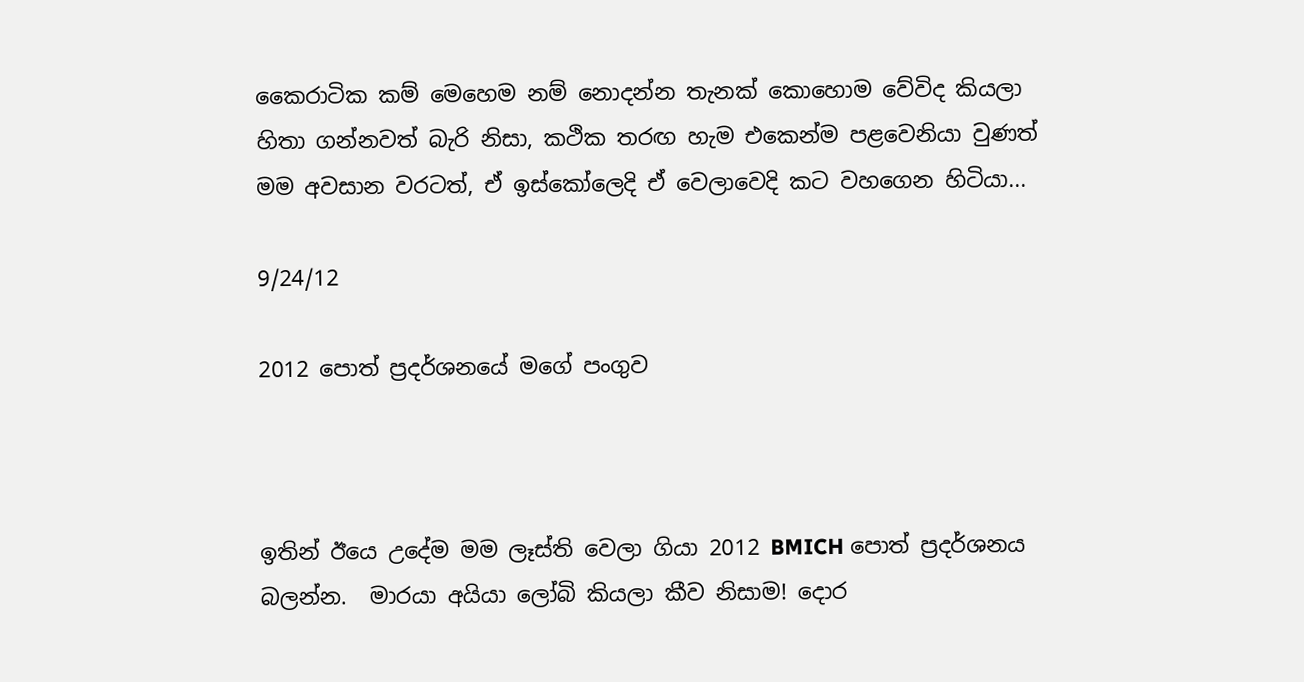කෛරාටික කම් මෙහෙම නම් නොදන්න තැනක් කොහොම වේවිද කියලා හිතා ගන්නවත් බැරි නිසා, කථික තරඟ හැම එකෙන්ම පළවෙනියා වුණත්  මම අවසාන වරටත්, ඒ ඉස්කෝලෙදි ඒ වෙලාවෙදි කට වහගෙන හිටියා...

9/24/12

2012 පොත් ප්‍රදර්ශනයේ මගේ පංගුව



ඉතින් ඊයෙ උදේම මම ලෑස්ති වෙලා ගියා 2012 BMICH පොත් ප්‍රදර්ශනය බලන්න.  මාරයා අයියා ලෝබි කියලා කීව නිසාම! දොර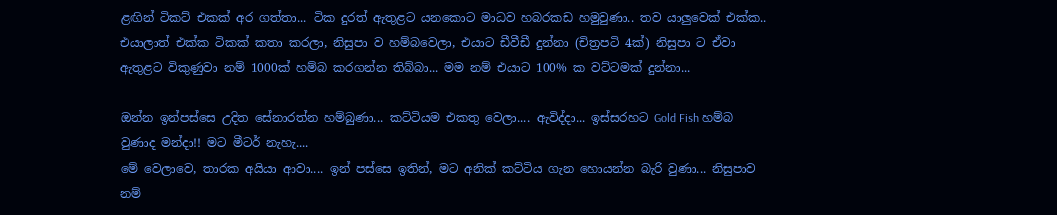ළඟින් ටිකට් එකක් අර ගත්තා... ටික දුරත් ඇතුළට යනකොට මාධව හබරකඩ හමුවුණා.. තව යාලුවෙක් එක්ක.. එයාලාත් එක්ක ටිකක් කතා කරලා, නිසුපා ව හම්බවෙලා, එයාට ඩීවීඩී දුන්නා (චිත්‍රපටි 4ක්) නිසුපා ට ඒවා ඇතුළට විකුණුවා නම් 1000ක් හම්බ කරගන්න තිබ්බා... මම නම් එයාට 100% ක වට්ටමක් දුන්නා...

ඔන්න ඉන්පස්සෙ උදිත සේනාරත්න හම්බුණා... කට්ටියම එකතු වෙලා.... ඇවිද්දා... ඉස්සරහට Gold Fish හම්බ වුණාද මන්දා!! මට මීටර් නැහැ....
මේ වෙලාවෙ, තාරක අයියා ආවා.... ඉන් පස්සෙ ඉතින්, මට අනික් කට්ටිය ගැන හොයන්න බැරි වුණා... නිසුපාව නම්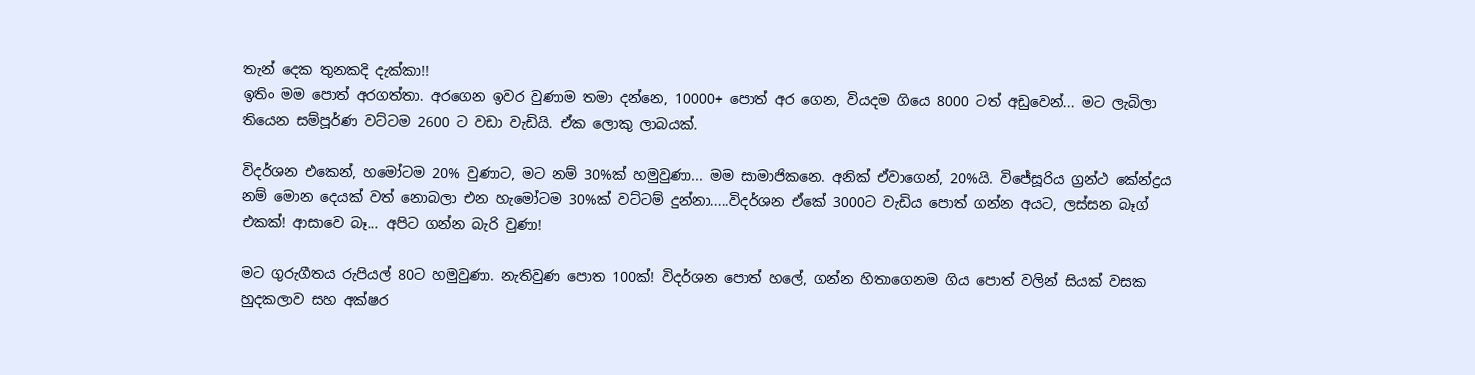තැන් දෙක තුනකදි දැක්කා!!
ඉතිං මම පොත් අරගත්තා. අරගෙන ඉවර වුණාම තමා දන්නෙ, 10000+ පොත් අර ගෙන, වියදම ගියෙ 8000 ටත් අඩුවෙන්... මට ලැබිලා තියෙන සම්පූර්ණ වට්ටම 2600 ට වඩා වැඩියි. ඒක ලොකු ලාබයක්.

විදර්ශන එකෙන්, හමෝටම 20% වුණාට, මට නම් 30%ක් හමුවුණා... මම සාමාජිකනෙ. අනික් ඒවාගෙන්, 20%යි. විජේසූරිය ග්‍රන්ථ කේන්ද්‍රය නම් මොන දෙයක් වත් නොබලා එන හැමෝටම 30%ක් වට්ටම් දුන්නා.....විදර්ශන ඒකේ 3000ට වැඩිය පොත් ගන්න අයට, ලස්සන බෑග් එකක්! ආසාවෙ බෑ... අපිට ගන්න බැරි වුණා!

මට ගුරුගීතය රුපියල් 80ට හමුවුණා. නැතිවුණ පොත 100ක්! විදර්ශන පොත් හලේ, ගන්න හිතාගෙනම ගිය පොත් වලින් සියක් වසක හුදකලාව සහ අක්ෂර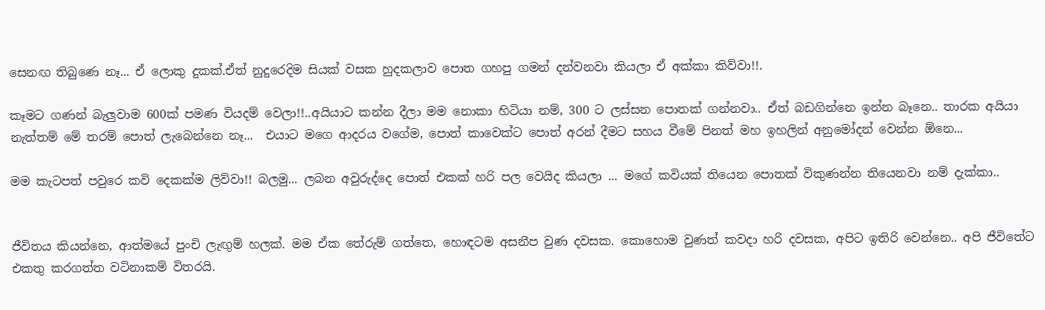සෙනඟ තිබුණෙ නෑ... ඒ ලොකු දුකක්.ඒත් නුදුරෙදිම සියක් වසක හුදකලාව පොත ගහපු ගමන් දන්වනවා කියලා ඒ අක්කා කිව්වා!!.

කෑමට ගණන් බැලුවාම 600ක් පමණ වියදම් වෙලා!!..අයියාට කන්න දීලා මම නොකා හිටියා නම්, 300 ට ලස්සන පොතක් ගන්නවා.. ඒත් බඩගින්නෙ ඉන්න බෑනෙ.. තාරක අයියා නැත්තම් මේ තරම් පොත් ලැබෙන්නෙ නෑ...  එයාට මගෙ ආදරය වගේම, පොත් කාවෙක්ට පොත් අරන් දීමට සහය වීමේ පිනත් මහ ඉහලින් අනුමෝදන් වෙන්න ඕනෙ...

මම කැටපත් පවුරෙ කවි දෙකක්ම ලිව්වා!! බලමු... ලබන අවුරුද්දෙ පොත් එකක් හරි පල වෙයිද කියලා ... මගේ කවියක් තියෙන පොතක් විකුණන්න තියෙනවා නම් දැක්කා..


ජීවිතය කියන්නෙ, ආත්මයේ පුංචි ලැඟුම් හලක්. මම ඒක තේරුම් ගත්තෙ, හොඳටම අසනීප වුණ දවසක. කොහොම වුණත් කවදා හරි දවසක, අපිට ඉතිරි වෙන්නෙ.. අපි ජීවිතේට එකතු කරගත්ත වටිනාකම් විතරයි.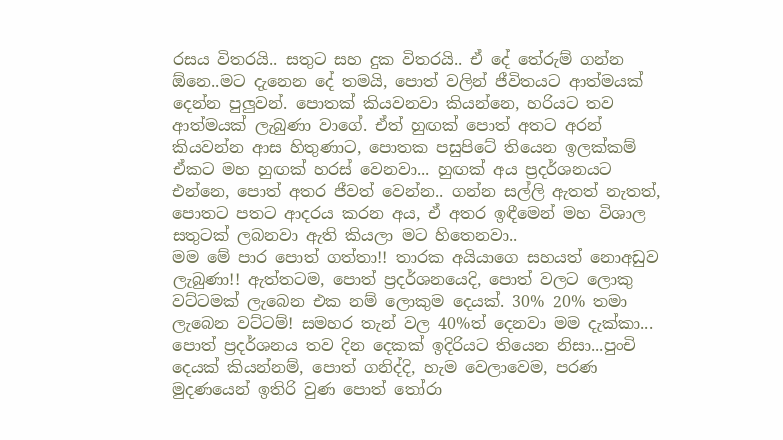රසය විතරයි.. සතුට සහ දුක විතරයි.. ඒ දේ තේරුම් ගන්න ඕනෙ..මට දැනෙන දේ තමයි, පොත් වලින් ජීවිතයට ආත්මයක් දෙන්න පුලුවන්. පොතක් කියවනවා කියන්නෙ, හරියට තව ආත්මයක් ලැබුණා වාගේ. ඒත් හුඟක් පොත් අතට අරන් කියවන්න ආස හිතුණාට, පොතක පසුපිටේ තියෙන ඉලක්කම් ඒකට මහ හුඟක් හරස් වෙනවා... හුඟක් අය ප්‍රදර්ශනයට එන්නෙ, පොත් අතර ජීවත් වෙන්න.. ගන්න සල්ලි ඇතත් නැතත්, පොතට පතට ආදරය කරන අය, ඒ අතර ඉඳීමෙන් මහ විශාල සතුටක් ලබනවා ඇති කියලා මට හිතෙනවා..
මම මේ පාර පොත් ගත්තා!! තාරක අයියාගෙ සහයත් නොඅඩුව ලැබුණා!! ඇත්තටම, පොත් ප්‍රදර්ශනයෙදි, පොත් වලට ලොකු වට්ටමක් ලැබෙන එක නම් ලොකුම දෙයක්. 30% 20% තමා ලැබෙන වට්ටම්! සමහර තැන් වල 40%ත් දෙනවා මම දැක්කා... පොත් ප්‍රදර්ශනය තව දින දෙකක් ඉදිරියට තියෙන නිසා...පුංචි දෙයක් කියන්නම්, පොත් ගනිද්දි, හැම වෙලාවෙම, පරණ මුදණයෙන් ඉතිරි වුණ පොත් තෝරා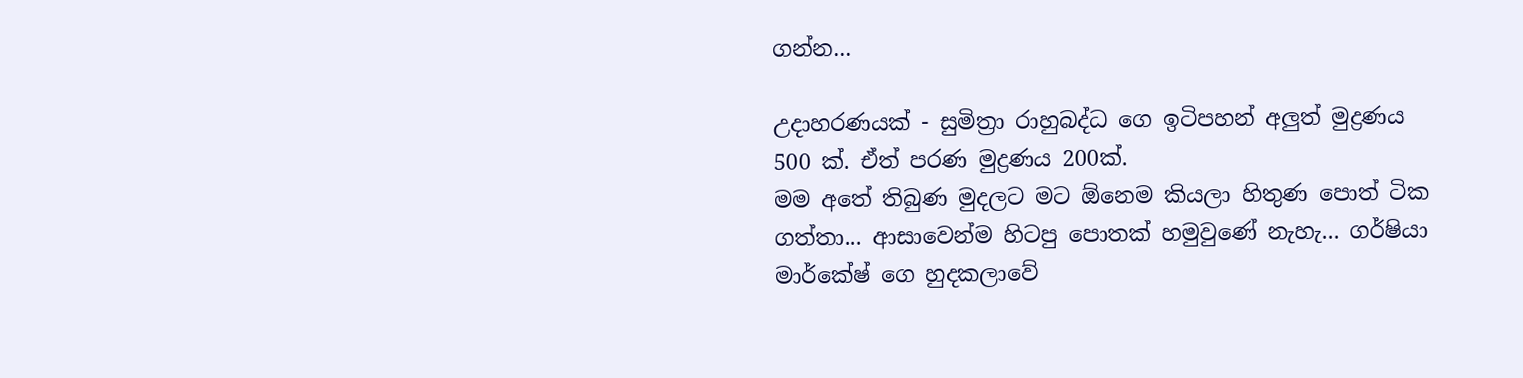ගන්න...

උදාහරණයක් - සුමිත්‍රා රාහුබද්ධ ගෙ ඉටිපහන් අලුත් මුද්‍රණය 500 ක්. ඒත් පරණ මුද්‍රණය 200ක්.
මම අතේ තිබුණ මුදලට මට ඕනෙම කියලා හිතුණ පොත් ටික ගත්තා... ආසාවෙන්ම හිටපු පොතක් හමුවුණේ නැහැ... ගර්ෂියා මාර්කේෂ් ගෙ හුදකලාවේ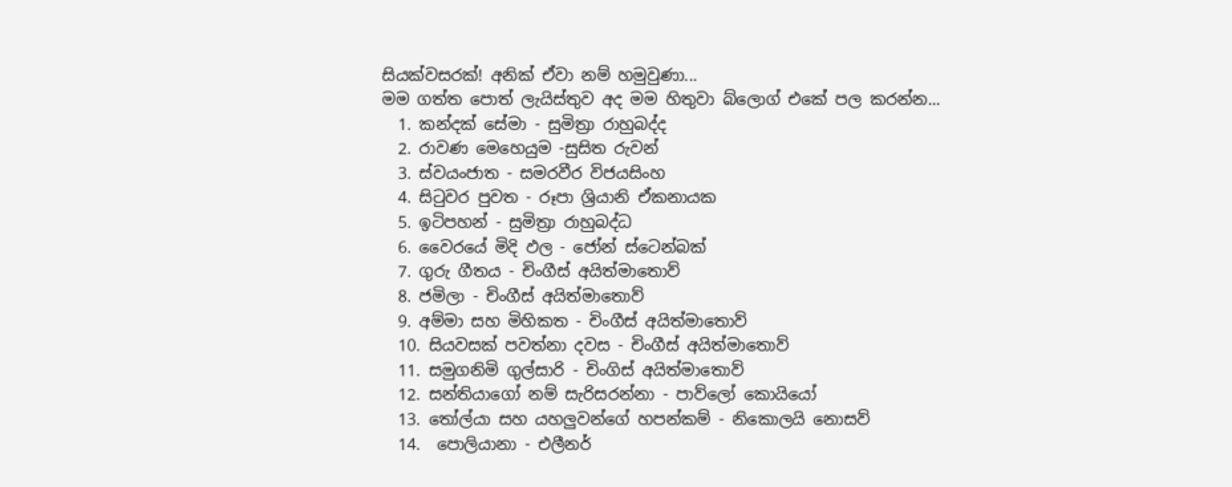සියක්වසරක්! අනික් ඒවා නම් හමුවුණා...
මම ගත්ත පොත් ලැයිස්තුව අද මම හිතුවා බ්ලොග් එකේ පල කරන්න...
  1. කන්දක් සේමා - සුමිත්‍රා රාහුබද්ද
  2. රාවණ මෙහෙයුම -සුසිත රුවන්
  3. ස්වයංජාත - සමරවීර විජයසිංහ
  4. සිටුවර පුවත - රූපා ශ්‍රියානි ඒකනායක
  5. ඉටිපහන් - සුමිත්‍රා රාහුබද්ධ
  6. වෛරයේ මිදි ඵල - ජෝන් ස්ටෙන්බක්
  7. ගුරු ගීතය - චිංගීස් අයිත්මාතොව්
  8. ජමිලා - චිංගීස් අයිත්මාතොව්
  9. අම්මා සහ මිහිකත - චිංගීස් අයිත්මාතොව්
  10. සියවසක් පවත්නා දවස - චිංගීස් අයිත්මාතොව්
  11. සමුගනිමි ගුල්සාරි - චිංගිස් අයිත්මාතොව්
  12. සන්තියාගෝ නම් සැරිසරන්නා - පාව්ලෝ කොයියෝ
  13. තෝල්යා සහ යහලුවන්ගේ හපන්කම් - නිකොලයි නොසව්
  14.  පොලියානා - එලීනර්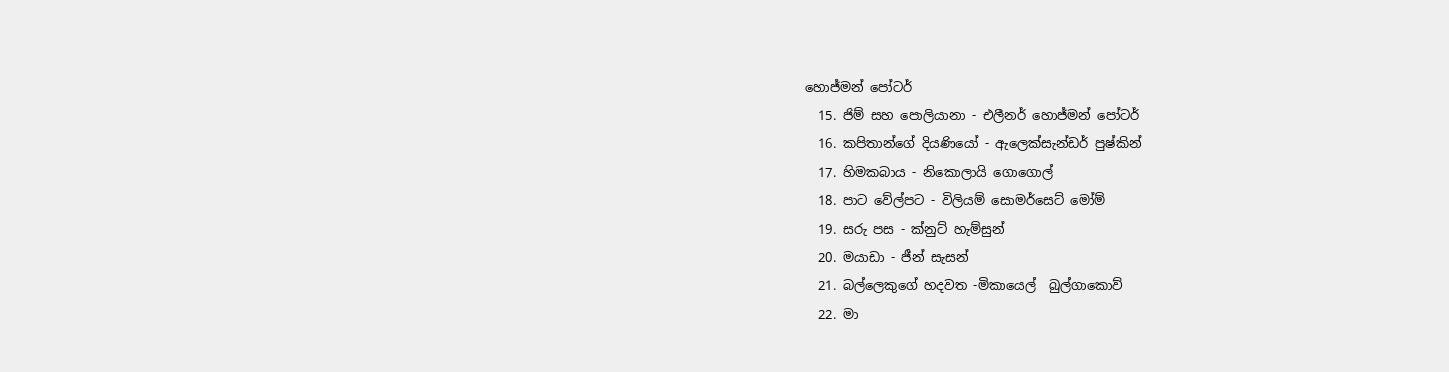හොජ්මන් පෝටර්
  15. ජිම් සහ පොලියානා - එලීනර් හොජ්මන් පෝටර්
  16. කපිතාන්ගේ දියණියෝ - ඇලෙක්සැන්ඩර් පුෂ්කින්
  17. හිමකබාය - නිකොලායි ගොගොල්
  18. පාට වේල්පට - විලියම් සොමර්සෙට් මෝම්
  19. සරු පස - ක්නුට් හැම්සුන්
  20. මයාඩා - ජීන් සැසන්
  21. බල්ලෙකුගේ හදවත -මිකායෙල්  බුල්ගාකොව්
  22. මා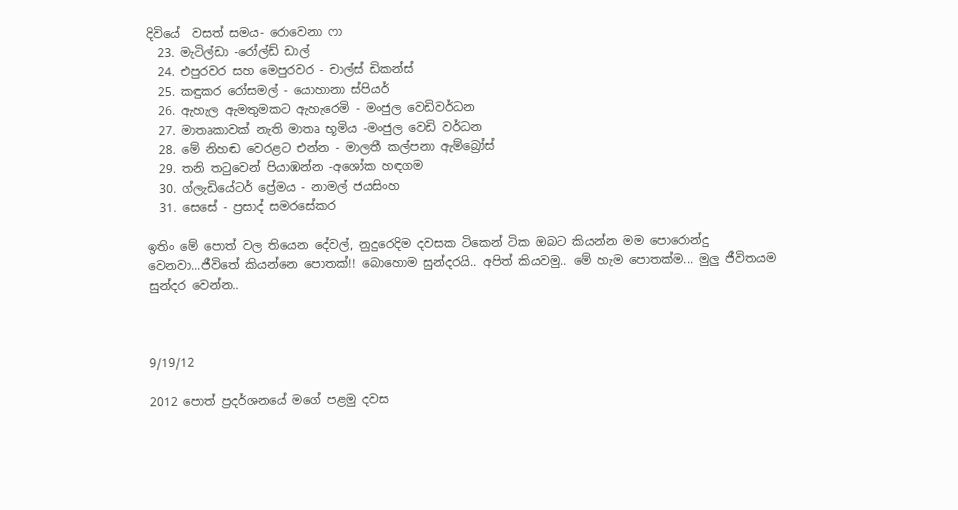දිවියේ  වසත් සමය- රොවෙනා ෆා
  23. මැටිල්ඩා -රෝල්ඩ් ඩාල්
  24. එපුරවර සහ මෙපුරවර - චාල්ස් ඩිකන්ස්
  25. කඳුකර රෝසමල් - යොහානා ස්පියර්
  26. ඇහැල ඇමතුමකට ඇහැරෙමි - මංජුල වෙඩිවර්ධන
  27. මාතෘකාවක් නැති මාතෘ භූමිය -මංජුල වෙඩි වර්ධන
  28. මේ නිහඬ වෙරළට එන්න - මාලතී කල්පනා ඇම්බ්‍රෝස්
  29. තනි තටුවෙන් පියාඹන්න -අශෝක හඳගම
  30. ග්ලැඩියේටර් ප්‍රේමය - නාමල් ජයසිංහ
  31. සෙසේ - ප්‍රසාද් සමරසේකර

ඉතිං මේ පොත් වල තියෙන දේවල්, නුදුරෙදිම දවසක ටිකෙන් ටික ඔබට කියන්න මම පොරොන්දු වෙනවා...ජීවිතේ කියන්නෙ පොතක්!! බොහොම සුන්දරයි.. අපිත් කියවමු.. මේ හැම පොතක්ම... මුලු ජීවිතයම සුන්දර වෙන්න..



9/19/12

2012 පොත් ප්‍රදර්ශනයේ මගේ පළමු දවස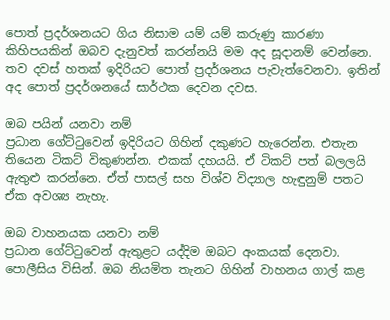පොත් ප්‍රදර්ශනයට ගිය නිසාම යම් යම් කරුණු කාරණා කිහිපයකින් ඔබව දැනුවත් කරන්නයි මම අද සූදානම් වෙන්නෙ. තව දවස් හතක් ඉදිරියට පොත් ප්‍රදර්ශනය පැවැත්වෙනවා. ඉතින් අද පොත් ප්‍රදර්ශනයේ සාර්ථක දෙවන දවස.

ඔබ පයින් යනවා නම්
ප්‍රධාන ගේට්ටුවෙන් ඉදිරියට ගිහින් දකුණට හැරෙන්න. එතැන තියෙන ටිකට් විකුණන්න. එකක් දහයයි. ඒ ටිකට් පත් බලලයි ඇතුළු කරන්නෙ. ඒත් පාසල් සහ විශ්ව විද්‍යාල හැඳුනුම් පතට ඒක අවශ්‍ය නැහැ.

ඔබ වාහනයක යනවා නම්
ප්‍රධාන ගේට්ටුවෙන් ඇතුළට යද්දිම ඔබට අංකයක් දෙනවා. පොලීසිය විසින්. ඔබ නියමිත තැනට ගිහින් වාහනය ගාල් කළ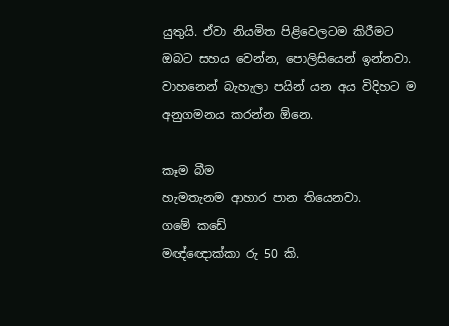යුතුයි. ඒවා නියමිත පිළිවෙලටම කිරීමට ඔබට සහය වෙන්න, පොලිසියෙන් ඉන්නවා. වාහනෙන් බැහැලා පයින් යන අය විදිහට ම අනුගමනය කරන්න ඕනෙ.

කෑම බීම
හැමතැනම ආහාර පාන තියෙනවා.
ගමේ කඩේ
මඥ්ඥොක්කා රු 50 කි.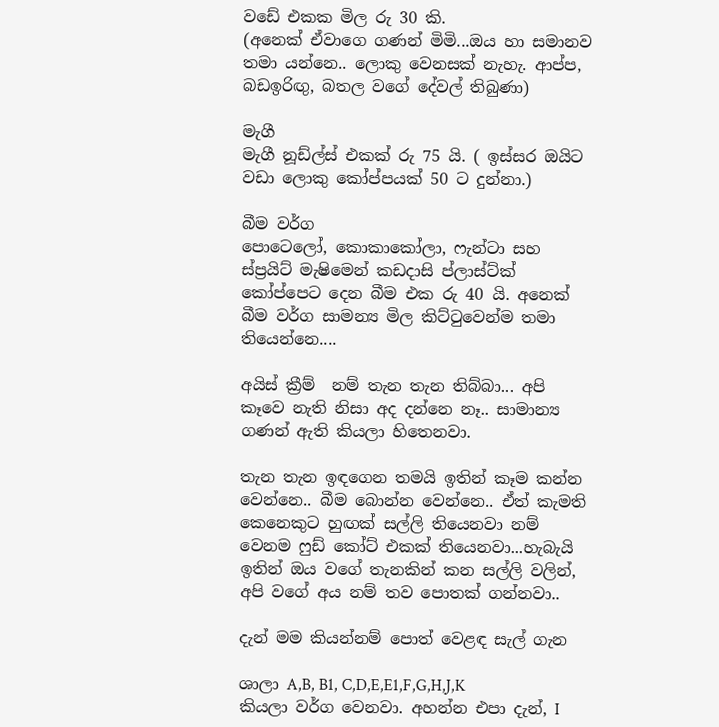වඩේ එකක මිල රු 30 කි.
(අනෙක් ඒවාගෙ ගණන් මිමි...ඔය හා සමානව තමා යන්නෙ.. ලොකු වෙනසක් නැහැ. ආප්ප, බඩඉරිඟු, බතල වගේ දේවල් තිබුණා)

මැගී
මැගී නූඩ්ල්ස් එකක් රු 75 යි. ( ඉස්සර ඔයිට වඩා ලොකු කෝප්පයක් 50 ට දුන්නා.)

බීම වර්ග
පොටෙලෝ, කොකාකෝලා, ෆැන්ටා සහ ස්ප්‍රයිට් මැෂිමෙන් කඩදාසි ප්ලාස්ට්ක් කෝප්පෙට දෙන බීම එක රු 40 යි. අනෙක් බීම වර්ග සාමන්‍ය මිල කිට්ටුවෙන්ම තමා තියෙන්නෙ....

අයිස් ක්‍රීම්  නම් තැන තැන තිබ්බා... අපි කෑවෙ නැති නිසා අද දන්නෙ නෑ.. සාමාන්‍ය ගණන් ඇති කියලා හිතෙනවා.

තැන තැන ඉඳගෙන තමයි ඉතින් කෑම කන්න වෙන්නෙ.. බීම බොන්න වෙන්නෙ.. ඒත් කැමති කෙනෙකුට හුඟක් සල්ලි තියෙනවා නම් වෙනම ෆුඩ් කෝට් එකක් තියෙනවා...හැබැයි ඉතින් ඔය වගේ තැනකින් කන සල්ලි වලින්, අපි වගේ අය නම් තව පොතක් ගන්නවා..

දැන් මම කියන්නම් පොත් වෙළඳ සැල් ගැන

ශාලා A,B, B1, C,D,E,E1,F,G,H,J,K
කියලා වර්ග වෙනවා. අහන්න එපා දැන්, I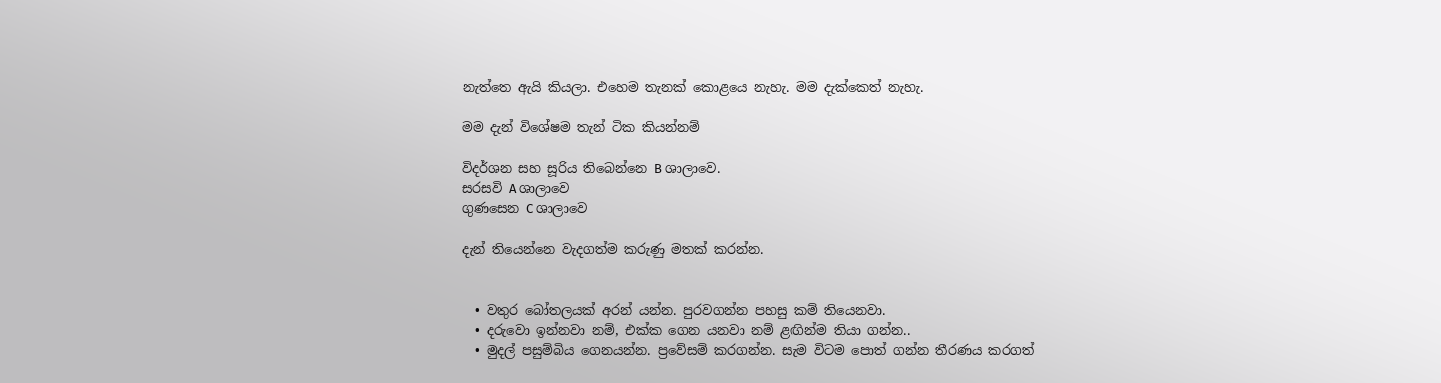නැත්තෙ ඇයි කියලා. එහෙම තැනක් කොළයෙ නැහැ. මම දැක්කෙත් නැහැ.

මම දැන් විශේෂම තැන් ටික කියන්නම්

විදර්ශන සහ සූරිය‍ තිබෙන්නෙ B ශාලාවෙ.
සරසවි A ශාලාවෙ
ගුණසෙන C ශාලාවෙ

දැන් තියෙන්නෙ වැදගත්ම කරුණු මතක් කරන්න.


  • වතුර බෝතලයක් අරන් යන්න. පුරවගන්න පහසු කම් තියෙනවා.
  • දරුවො ඉන්නවා නම්, එක්ක ගෙන යනවා නම් ළඟින්ම තියා ගන්න..
  • මුදල් පසුම්බිය ගෙනයන්න. ප්‍රවේසම් කරගන්න. සැම විටම පොත් ගන්න තීරණය කරගත්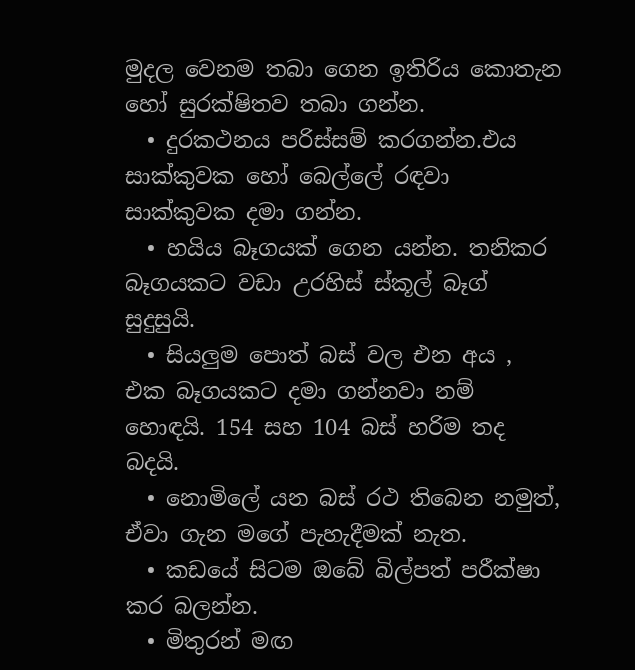මුදල වෙනම තබා ගෙන ඉතිරිය කොතැන හෝ සුරක්ෂිතව තබා ගන්න.
  • දුරකථනය පරිස්සම් කරගන්න.එය සාක්කුවක හෝ බෙල්ලේ රඳවා සාක්කුවක දමා ගන්න.
  • හයිය බෑගයක් ගෙන යන්න. තනිකර බෑගයකට වඩා උරහිස් ස්කූල් බෑග් සුදුසුයි.
  • සියලුම පොත් බස් වල එන අය , එක බෑගයකට දමා ගන්නවා නම් හොඳයි. 154 සහ 104 බස් හරිම තද බදයි.
  • නොමිලේ යන බස් රථ තිබෙන නමුත්, ඒවා ගැන මගේ පැහැදීමක් නැත.
  • කඩයේ සිටම ඔබේ බිල්පත් පරීක්ෂා කර බලන්න.
  • මිතුරන් මඟ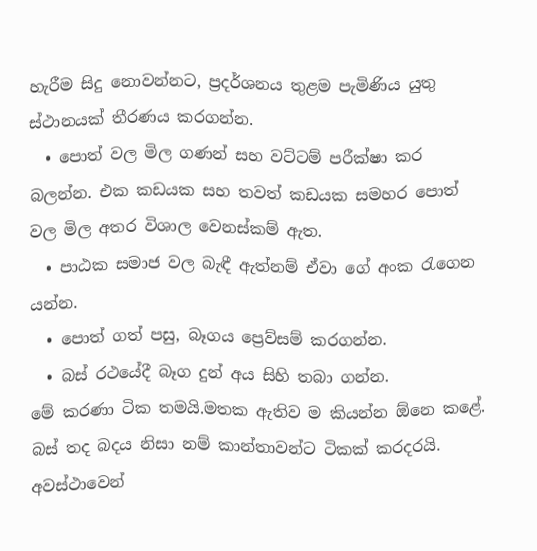හැරීම සිදු නොවන්නට, ප්‍රදර්ශනය තුළම පැමිණිය යුතු ස්ථානයක් තීරණය කරගන්න.
  • පොත් වල මිල ගණන් සහ වට්ටම් පරීක්ෂා කර බලන්න. එක කඩයක සහ තවත් කඩයක සමහර පොත් වල මිල අතර විශාල වෙනස්කම් ඇත.
  • පාඨක සමාජ වල බැඳී ඇත්නම් ඒවා ගේ අංක රැගෙන යන්න.
  • පොත් ගත් පසු, බෑගය ප්‍රෙව්සම් කරගන්න.
  • බස් රථයේදී බෑග දුන් අය සිහි තබා ගන්න.
මේ කරණා ටික තමයි.මතක ඇතිව ම කියන්න ඕනෙ කළේ. බස් තද බදය නිසා නම් කාන්තාවන්ට ටිකක් කරදරයි. අවස්ථාවෙන්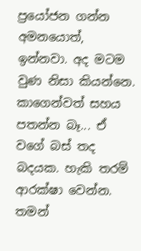ප්‍රයෝජන ගන්න අමනයොත්, ඉන්නවා. අද මටම වුණ නිසා කියන්නෙ. කාගෙන්වත් සහය පතන්න බෑ... ඒ වගේ බස් තද බදයක. හැකි තරම් ආරක්ෂා වෙන්න. තමන්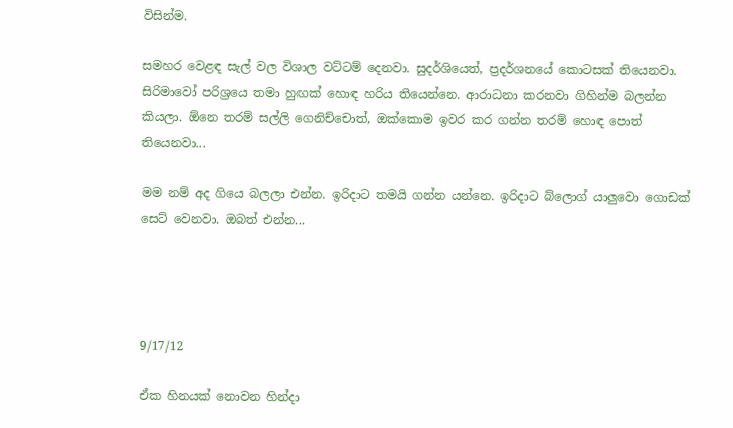විසින්ම.

සමහර වෙළඳ සැල් වල විශාල වට්ටම් දෙනවා. සුදර්ශියෙත්, ප්‍රදර්ශනයේ කොටසක් තියෙනවා. සිරිමාවෝ පරිශ්‍රයෙ තමා හුඟක් හොඳ හරිය තියෙන්නෙ. ආරාධනා කරනවා ගිහින්ම බලන්න කියලා. ඕනෙ තරම් සල්ලි ගෙනිච්චොත්, ඔක්කොම ඉවර කර ගන්න තරම් හොඳ පොත් තියෙනවා...

මම නම් අද ගියෙ බලලා එන්න. ඉරිදාට තමයි ගන්න යන්නෙ. ඉරිදාට බ්ලොග් යාලුවො ගොඩක් සෙට් වෙනවා. ඔබත් එන්න...




9/17/12

ඒක හිනයක් නොවන හින්දා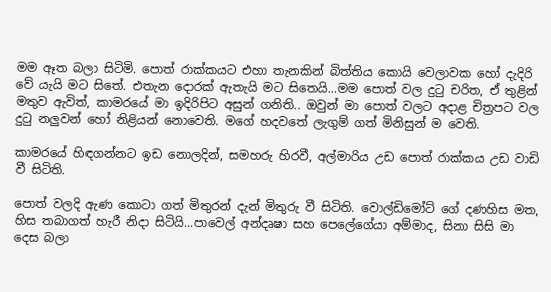මම ඈත බලා සිටිමි. පොත් රාක්කයට එහා තැනකින් බිත්තිය කොයි වෙලාවක හෝ දැදිරි වේ යැයි මට සිතේ. එතැන දොරක් ඇතැයි මට සිතෙයි...මම පොත් වල දුටු චරිත, ඒ තුළින් මතුව ඇවිත්, කාමරයේ මා ඉදිරිපිට අසුන් ගනිති.. ඔවුන් මා පොත් වලට අදාළ චිත්‍රපට වල දුටු නලුවන් හෝ නිළියන් නොවෙති. මගේ හදවතේ ලැගුම් ගත් මිනිසුන් ම වෙති.

කාමරයේ හිඳගන්නට ඉඩ නොලදින්, සමහරු හිරවී, අල්මාරිය උඩ පොත් රාක්කය උඩ වාඩි වී සිටිති.

පොත් වලදි ඇණ කොටා ගත් මිතුරන් දැන් මිතුරු වී සිටිති. වොල්ඩිමෝට් ගේ දණහිස මත, හිස තබාගත් හැරී නිදා සිටියි...පාවෙල් අන්දෘෂා සහ පෙලේගේයා අම්මාද, සිනා සිසි මා දෙස බලා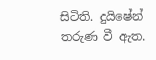සිටිති. දුයිෂේන් තරුණ වී ඇත.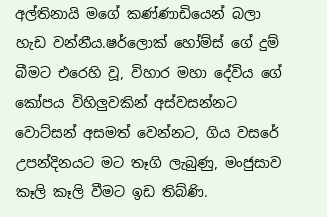අල්තිනායි මගේ කණ්ණාඩියෙන් බලා හැඩ වන්නීය.ෂර්ලොක් හෝම්ස් ගේ දුම් බීමට එරෙහි වූ, විහාර මහා දේවිය ගේ කෝපය විහිලුවකින් අස්වසන්නට වොට්සන් අසමත් වෙන්නට, ගිය වසරේ උපන්දිනයට මට තෑගි ලැබුණු, මංජුසාව කෑලි කෑලි වීමට ඉඩ තිබ්ණි.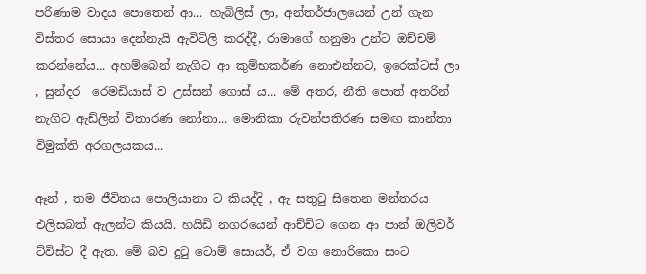පරිණාම වාදය පොතෙන් ආ... හැබිලිස් ලා, අන්තර්ජාලයෙන් උන් ගැන විස්තර සොයා දෙන්නැයි ඇවිටිලි කරද්දී, රාමාගේ හනුමා උන්ට ඔච්චම් කරන්නේය... අහම්බෙන් නැගිට ආ කුම්භකර්ණ නොඑන්නට, ඉරෙක්ටස් ලා , සුන්දර  රෙමඩියාස් ව උස්සන් ගොස් ය... මේ අතර, නීති පොත් අතරින් නැගිට ඇඩ්ලින් විතාරණ නෝනා... මොනිකා රුවන්පතිරණ සමඟ කාන්තා විමුක්ති අරගලයකය...

ඈන් , තම ජීවිතය පොලියානා ට කියද්දි , ඇ සතුටු සිතෙන මන්තරය එලිසබත් ඇලන්ට කියයි. හයිඩි නගරයෙන් ආච්චිට ගෙන ආ පාන් ඔලිවර් ට්විස්ට දී ඇත. මේ බව දුටු ටොම් සොයර්, ඒ වග නොරිකො සංට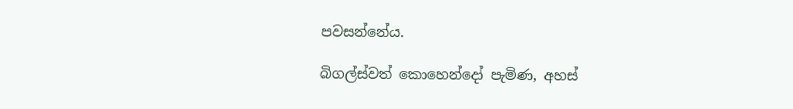පවසන්නේය.

බිගල්ස්වත් කොහෙන්දෝ පැමිණ, අහස්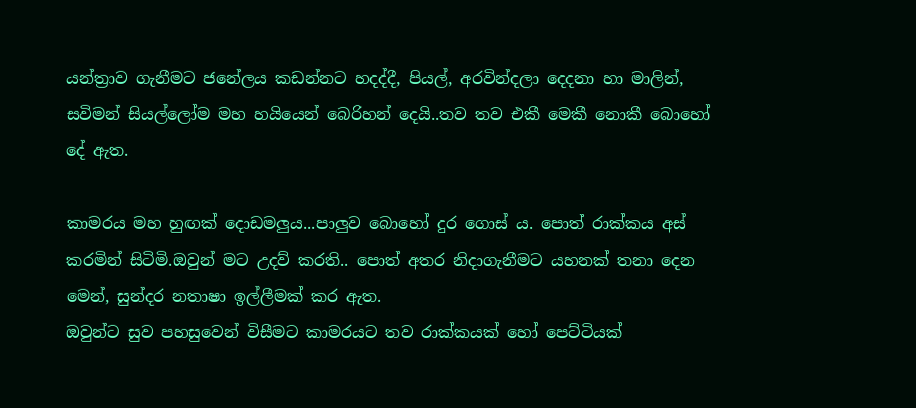යන්ත්‍රාව ගැනීමට ජනේලය කඩන්නට හදද්දී, පියල්, අරවින්දලා දෙදනා හා මාලින්, සවිමන් සියල්ලෝම මහ හයියෙන් බෙරිහන් දෙයි..තව තව එකී මෙකී නොකී බොහෝ දේ ඇත.

කාමරය මහ හුඟක් දොඩමලුය...පාලුව බොහෝ දුර ගොස් ය. පොත් රාක්කය අස් කරමින් සිටිමි.ඔවුන් මට උදව් කරති.. පොත් අතර නිදාගැනීමට යහනක් තනා දෙන මෙන්, සුන්දර නතාෂා ඉල්ලීමක් කර ඇත.
ඔවුන්ට සුව පහසුවෙන් විසීමට කාමරයට තව රාක්කයක් හෝ පෙට්ටියක්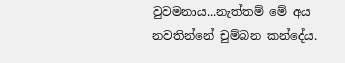වුවමනාය...නැත්තම් මේ අය නවතින්නේ චුම්බන කන්දේය.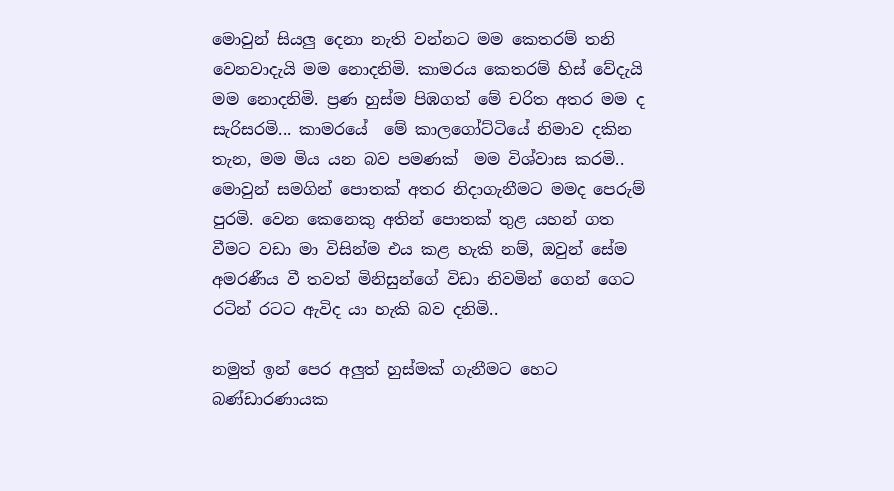මොවුන් සියලු දෙනා නැති වන්නට මම කෙතරම් තනි වෙනවාදැයි මම නොදනිමි. කාමරය කෙතරම් හිස් වේදැයි මම නොදනිමි. ප්‍රණ හුස්ම පිඹගත් මේ චරිත අතර මම ද සැරිසරමි... කාමරයේ  මේ කාලගෝට්ටියේ නිමාව දකින තැන, මම මිය යන බව පමණක්  මම විශ්වාස කරමි.. මොවුන් සමගින් පොතක් අතර නිදාගැනීමට මමද පෙරුම් පුරමි. වෙන කෙනෙකු අතින් පොතක් තුළ යහන් ගත වීමට වඩා මා විසින්ම එය කළ හැකි නම්, ඔවුන් සේම අමරණීය වී තවත් මිනිසුන්ගේ විඩා නිවමින් ගෙන් ගෙට රටින් රටට ඇවිද යා හැකි බව දනිමි..

නමුත් ඉන් පෙර අලුත් හුස්මක් ගැනීමට හෙට  බණ්ඩාරණායක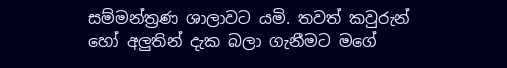සම්මන්ත්‍රණ ශාලාවට යමි. තවත් කවුරුන් හෝ අලුතින් දැක බලා ගැනීමට මගේ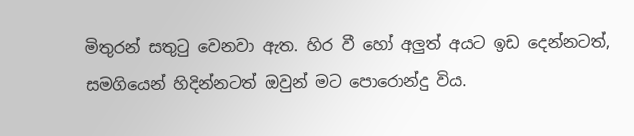මිතුරන් සතුටු වෙනවා ඇත. හිර වී හෝ අලුත් අයට ඉඩ දෙන්නටත්, සමගියෙන් හිදින්නටත් ඔවුන් මට පොරොන්දු විය.